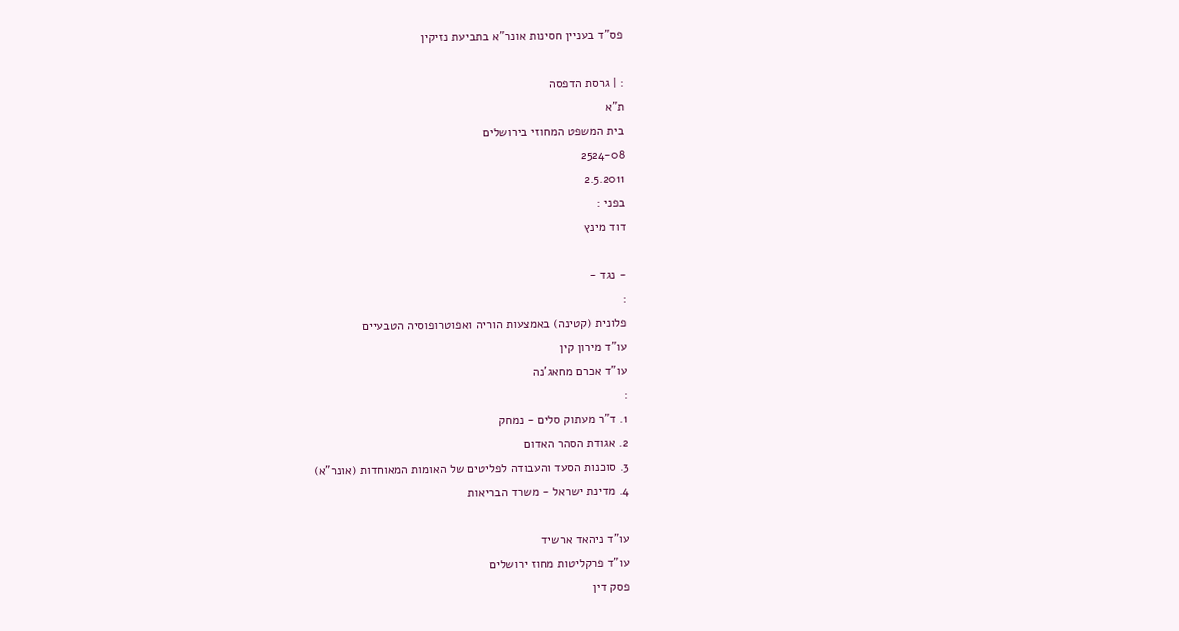פס"ד בעניין חסינות אונר"א בתביעת נזיקין

: | גרסת הדפסה
ת"א
בית המשפט המחוזי בירושלים
2524-08
2.5.2011
בפני :
דוד מינץ

- נגד -
:
פלונית (קטינה) באמצעות הוריה ואפוטרופוסיה הטבעיים
עו"ד מירון קין
עו"ד אכרם מחאג'נה
:
1. ד"ר מעתוק סלים - נמחק
2. אגודת הסהר האדום
3. סוכנות הסעד והעבודה לפליטים של האומות המאוחדות (אונר"א)
4. מדינת ישראל - משרד הבריאות

עו"ד ניהאד ארשיד
עו"ד פרקליטות מחוז ירושלים
פסק דין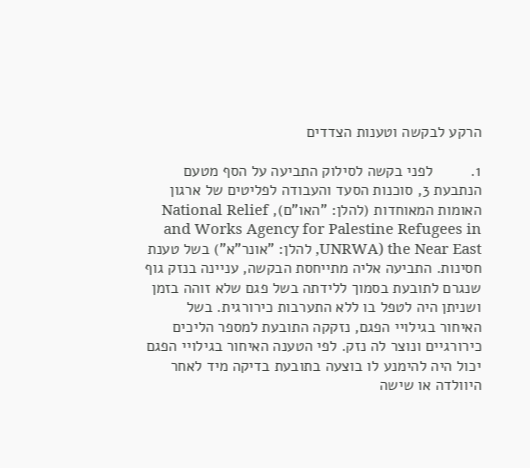הרקע לבקשה וטענות הצדדים

1.         לפני בקשה לסילוק התביעה על הסף מטעם הנתבעת 3, סוכנות הסעד והעבודה לפליטים של ארגון האומות המאוחדות (להלן: "האו"ם), National Relief and Works Agency for Palestine Refugees in the Near East (UNRWA, להלן: "אונר"א") בשל טענת חסינות. התביעה אליה מתייחסת הבקשה, עניינה בנזק גוף שנגרם לתובעת בסמוך ללידתה בשל פגם שלא זוהה בזמן ושניתן היה לטפל בו ללא התערבות כירורגית. בשל האיחור בגילויי הפגם, נזקקה התובעת למספר הליכים כירורגיים ונוצר לה נזק. לפי הטענה האיחור בגילויי הפגם יכול היה להימנע לו בוצעה בתובעת בדיקה מיד לאחר היוולדה או שישה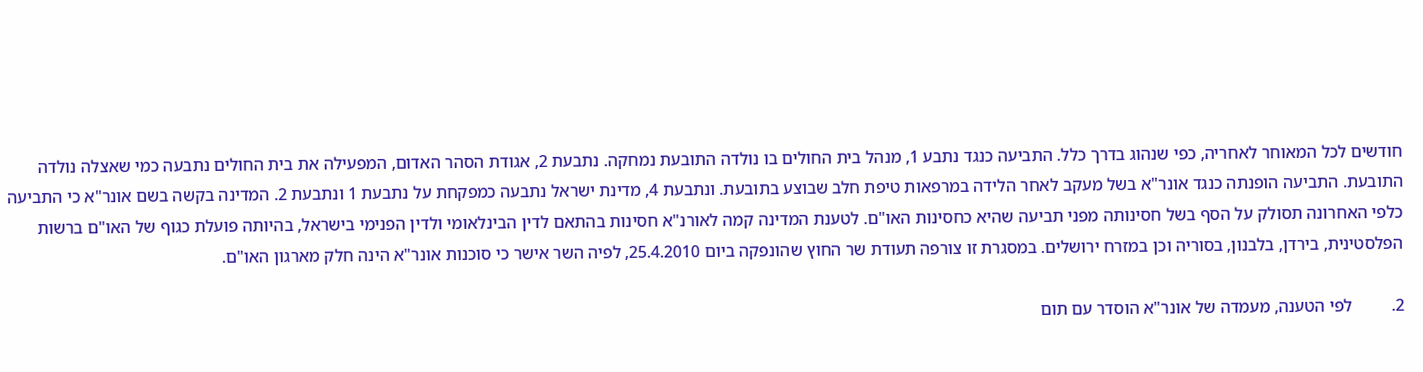חודשים לכל המאוחר לאחריה, כפי שנהוג בדרך כלל. התביעה כנגד נתבע 1, מנהל בית החולים בו נולדה התובעת נמחקה. נתבעת 2, אגודת הסהר האדום, המפעילה את בית החולים נתבעה כמי שאצלה נולדה התובעת. התביעה הופנתה כנגד אונר"א בשל מעקב לאחר הלידה במרפאות טיפת חלב שבוצע בתובעת. ונתבעת 4, מדינת ישראל נתבעה כמפקחת על נתבעת 1 ונתבעת 2. המדינה בקשה בשם אונר"א כי התביעה כלפי האחרונה תסולק על הסף בשל חסינותה מפני תביעה שהיא כחסינות האו"ם. לטענת המדינה קמה לאורנ"א חסינות בהתאם לדין הבינלאומי ולדין הפנימי בישראל, בהיותה פועלת כגוף של האו"ם ברשות הפלסטינית, בירדן, בלבנון, בסוריה וכן במזרח ירושלים. במסגרת זו צורפה תעודת שר החוץ שהונפקה ביום 25.4.2010, לפיה השר אישר כי סוכנות אונר"א הינה חלק מארגון האו"ם.

2.         לפי הטענה, מעמדה של אונר"א הוסדר עם תום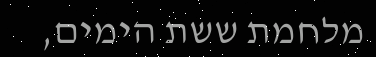מלחמת ששת הימים,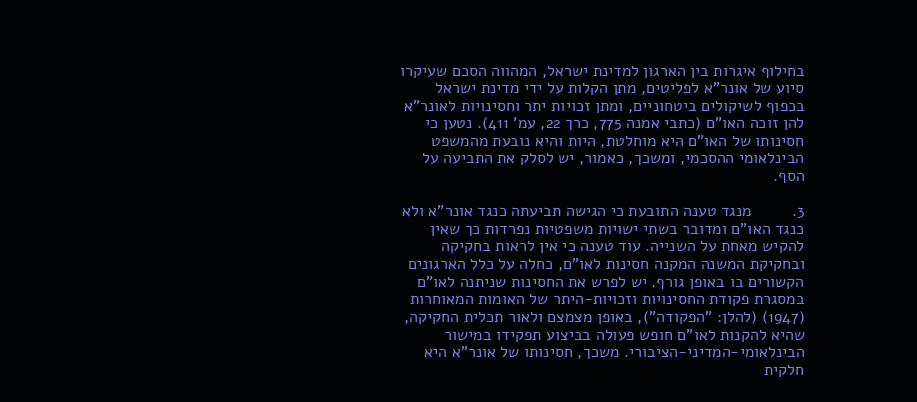בחילוף איגרות בין הארגון למדינת ישראל, המהווה הסכם שעיקרו סיוע של אונר"א לפליטים, מתן הקלות על ידי מדינת ישראל בכפוף לשיקולים ביטחוניים, ומתן זכויות יתר וחסינויות לאונר"א להן זוכה האו"ם (כתבי אמנה 775, כרך 22, עמ' 411). נטען כי חסינותו של האו"ם היא מוחלטת, היות והיא נובעת מהמשפט הבינלאומי ההסכמי, ומשכך, כאמור, יש לסלק את התביעה על הסף.

3.         מנגד טענה התובעת כי הגישה תביעתה כנגד אונר"א ולא כנגד האו"ם ומדובר בשתי ישויות משפטיות נפרדות כך שאין להקיש מאחת על השנייה. עוד טענה כי אין לראות בחקיקה ובחקיקת המשנה המקנה חסינות לאו"ם, כחלה על כלל הארגונים הקשורים בו באופן גורף. יש לפרש את החסינות שניתנה לאו"ם במסגרת פקודת החסינויות וזכויות-היתר של האומות המאוחרות (1947) (להלן: "הפקודה"), באופן מצמצם ולאור תכלית החקיקה, שהיא להקנות לאו"ם חופש פעולה בביצוע תפקידו במישור הבינלאומי-המדיני-הציבורי. משכך, חסינותו של אונר"א היא חלקית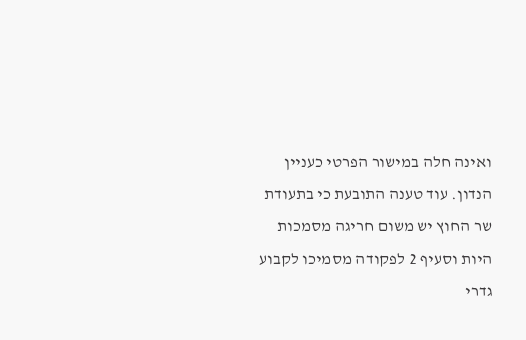ואינה חלה במישור הפרטי כעניין הנדון. עוד טענה התובעת כי בתעודת שר החוץ יש משום חריגה מסמכות היות וסעיף 2 לפקודה מסמיכו לקבוע גדרי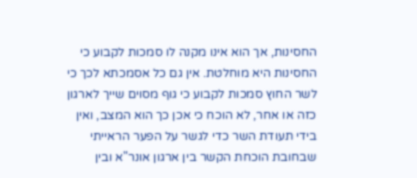החסינות, אך הוא אינו מקנה לו סמכות לקבוע כי החסינות היא מוחלטת. אין גם כל אסמכתא לכך כי לשר החוץ סמכות לקבוע כי גוף מסוים שייך לארגון כזה או אחר, לא הוכח כי אכן כך הוא המצב, ואין בידי תעודת השר כדי לגשר על הפער הראייתי שבחובת הוכחת הקשר בין ארגון אונר"א ובין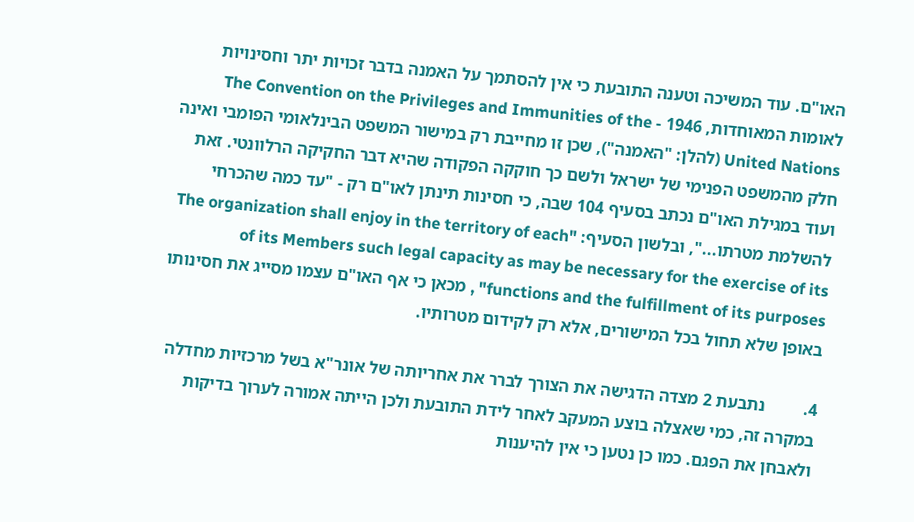האו"ם. עוד המשיכה וטענה התובעת כי אין להסתמך על האמנה בדבר זכויות יתר וחסינויות לאומות המאוחדות, 1946 - The Convention on the Privileges and Immunities of the United Nations (להלן: "האמנה"), שכן זו מחייבת רק במישור המשפט הבינלאומי הפומבי ואינה חלק מהמשפט הפנימי של ישראל ולשם כך חוקקה הפקודה שהיא דבר החקיקה הרלוונטי. זאת ועוד במגילת האו"ם נכתב בסעיף 104 שבה, כי חסינות תינתן לאו"ם רק - "עד כמה שהכרחי להשלמת מטרתו...", ובלשון הסעיף: "The organization shall enjoy in the territory of each of its Members such legal capacity as may be necessary for the exercise of its functions and the fulfillment of its purposes" , מכאן כי אף האו"ם עצמו מסייג את חסינותו באופן שלא תחול בכל המישורים, אלא רק לקידום מטרותיו.

4.         נתבעת 2 מצדה הדגישה את הצורך לברר את אחריותה של אונר"א בשל מרכזיות מחדלה במקרה זה, כמי שאצלה בוצע המעקב לאחר לידת התובעת ולכן הייתה אמורה לערוך בדיקות ולאבחן את הפגם. כמו כן נטען כי אין להיענות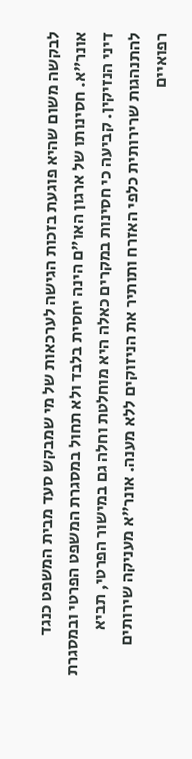לבקשה משום שהיא פוגעת בזכות הגישה לערכאות של מי שמבקש סעד מבית המשפט כנגד אונר"א. חסינותו של ארגון האו"ם הינה יחסית בלבד ולא תחול במסגרת המשפט הפרטי ובמסגרת דיני הנזיקין. קביעה כי חסינות במקרים כאלה היא מוחלטת וחלה גם במישור הפרטי, תביא להתנהגות שרירותית כלפי האזרח ותותיר את הניזוקים ללא מענה. אונר"א מעניקה שירותים רפואיים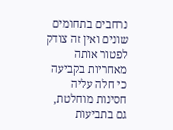נרחבים בתחומים שונים ואין זה צודק לפטור אותה מאחריות בקביעה כי חלה עליה חסינות מוחלטת, גם בתביעות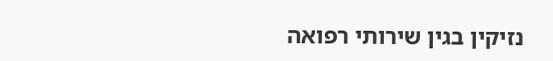נזיקין בגין שירותי רפואה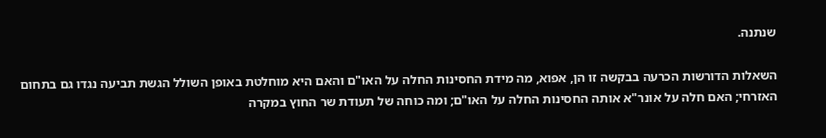שנתנה.

השאלות הדורשות הכרעה בבקשה זו הן, אפוא, מה מידת החסינות החלה על האו"ם והאם היא מוחלטת באופן השולל הגשת תביעה נגדו גם בתחום האזרחי; האם חלה על אונר"א אותה החסינות החלה על האו"ם; ומה כוחה של תעודת שר החוץ במקרה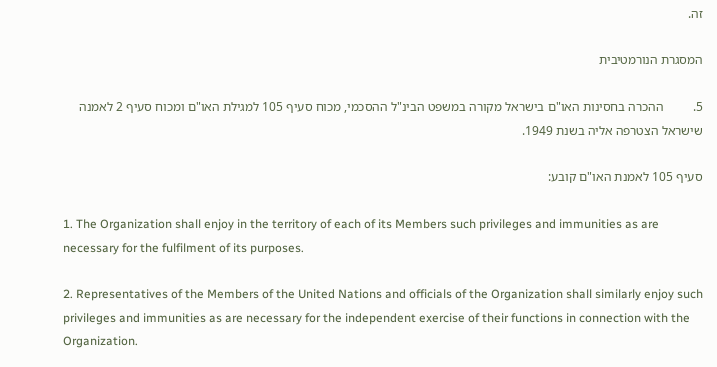זה.

המסגרת הנורמטיבית

5.         ההכרה בחסינות האו"ם בישראל מקורה במשפט הבינ"ל ההסכמי, מכוח סעיף 105 למגילת האו"ם ומכוח סעיף 2 לאמנה שישראל הצטרפה אליה בשנת 1949.

סעיף 105 לאמנת האו"ם קובע:

1. The Organization shall enjoy in the territory of each of its Members such privileges and immunities as are necessary for the fulfilment of its purposes.

2. Representatives of the Members of the United Nations and officials of the Organization shall similarly enjoy such privileges and immunities as are necessary for the independent exercise of their functions in connection with the Organization.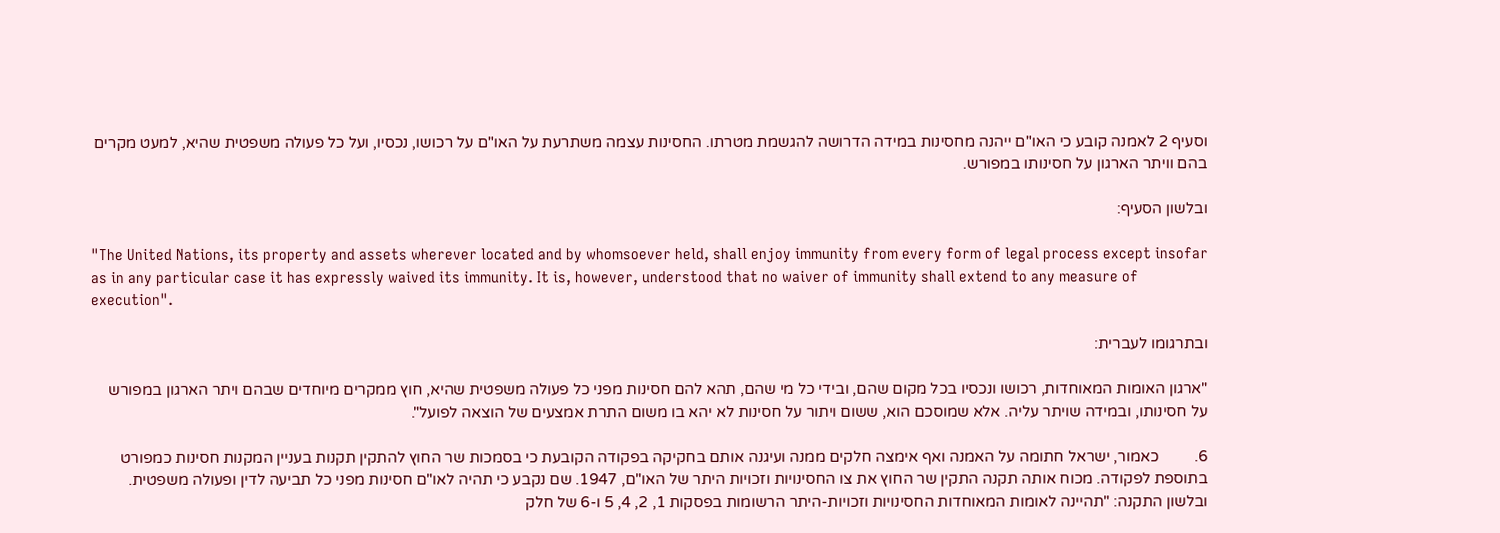וסעיף 2 לאמנה קובע כי האו"ם ייהנה מחסינות במידה הדרושה להגשמת מטרתו. החסינות עצמה משתרעת על האו"ם על רכושו, נכסיו, ועל כל פעולה משפטית שהיא, למעט מקרים בהם וויתר הארגון על חסינותו במפורש.

ובלשון הסעיף:

"The United Nations, its property and assets wherever located and by whomsoever held, shall enjoy immunity from every form of legal process except insofar as in any particular case it has expressly waived its immunity. It is, however, understood that no waiver of immunity shall extend to any measure of execution".

ובתרגומו לעברית:

"ארגון האומות המאוחדות, רכושו ונכסיו בכל מקום שהם, ובידי כל מי שהם, תהא להם חסינות מפני כל פעולה משפטית שהיא, חוץ ממקרים מיוחדים שבהם ויתר הארגון במפורש על חסינותו, ובמידה שויתר עליה. אלא שמוסכם הוא, ששום ויתור על חסינות לא יהא בו משום התרת אמצעים של הוצאה לפועל".

6.         כאמור, ישראל חתומה על האמנה ואף אימצה חלקים ממנה ועיגנה אותם בחקיקה בפקודה הקובעת כי בסמכות שר החוץ להתקין תקנות בעניין המקנות חסינות כמפורט בתוספת לפקודה. מכוח אותה תקנה התקין שר החוץ את צו החסינויות וזכויות היתר של האו"ם, 1947. שם נקבע כי תהיה לאו"ם חסינות מפני כל תביעה לדין ופעולה משפטית. ובלשון התקנה: "תהיינה לאומות המאוחדות החסינויות וזכויות-היתר הרשומות בפסקות 1, 2, 4, 5 ו-6 של חלק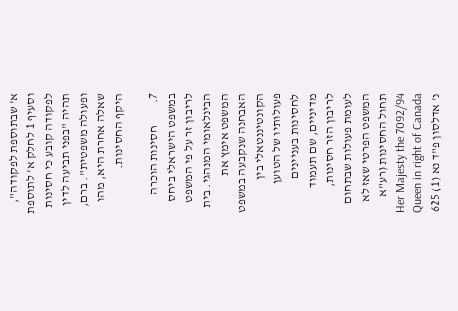א' שבתוספת לפקודה", וסעיף 1 לחלק א' לתוספת לפקודה קובע כי חסינות תהיה "בפני תביעה לדין ופעולה משפטית". ברם, שאלה אחרת היא, מהו היקף החסינות.

7.         חסינות הוכרה במשפט הישראלי ביחס לריבון זר על פי המשפט הבינלאומי המנהגי. בית המשפט אימץ את האבחנה שנקבעה במשפט הקונטיננטאלי בין פעולותיו של הטוען לחסינות בעניינים מדיניים, שם תעמוד לריבון הזר חסינות, לעומת פעולות שבתחום המשפט הפרטי שאז לא תחול החסינות (רע"א 7092/94 Her Majesty the Queen in right of Canada  נ' אדלסון פ"ד נא (1) 625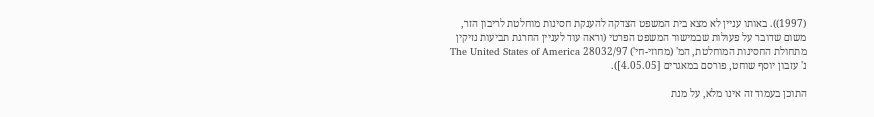(1997)). באותו עניין לא מצא בית המשפט הצדקה להענקת חסינות מוחלטת לריבון הזר, משום שדובר על פעולות שבמישור המשפט הפרטי (וראה עוד לעניין החרגת תביעות נזיקין מתחולת החסינות המוחלטת, המ' (מחוזי-חי') 28032/97 The United States of America נ' עזבון יוסף שוחט, פורסם במאגרים [4.05.05]).

התוכן בעמוד זה אינו מלא, על מנת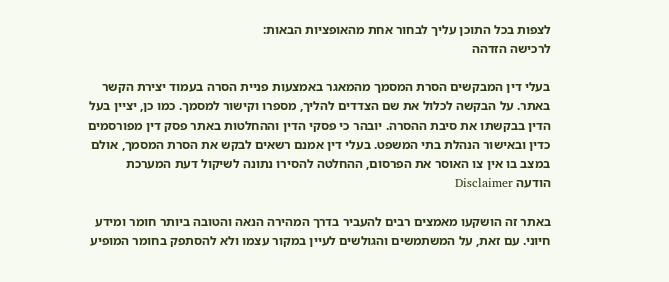לצפות בכל התוכן עליך לבחור אחת מהאופציות הבאות:
לרכישה הזדהה

בעלי דין המבקשים הסרת המסמך מהמאגר באמצעות פניית הסרה בעמוד יצירת הקשר באתר. על הבקשה לכלול את שם הצדדים להליך, מספרו וקישור למסמך. כמו כן, יציין בעל הדין בבקשתו את סיבת ההסרה. יובהר כי פסקי הדין וההחלטות באתר פסק דין מפורסמים כדין ובאישור הנהלת בתי המשפט. בעלי דין אמנם רשאים לבקש את הסרת המסמך, אולם במצב בו אין צו האוסר את הפרסום, ההחלטה להסירו נתונה לשיקול דעת המערכת
הודעה Disclaimer

באתר זה הושקעו מאמצים רבים להעביר בדרך המהירה הנאה והטובה ביותר חומר ומידע חיוני. עם זאת, על המשתמשים והגולשים לעיין במקור עצמו ולא להסתפק בחומר המופיע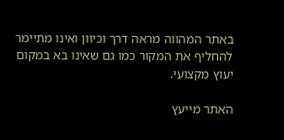באתר המהווה מראה דרך וכיוון ואינו מתיימר להחליף את המקור כמו גם שאינו בא במקום יעוץ מקצועי.

האתר מייעץ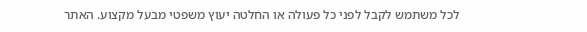לכל משתמש לקבל לפני כל פעולה או החלטה יעוץ משפטי מבעל מקצוע. האתר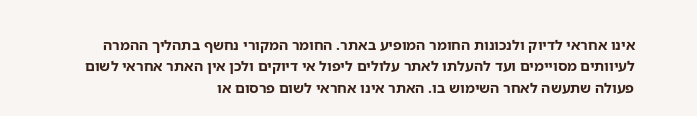אינו אחראי לדיוק ולנכונות החומר המופיע באתר. החומר המקורי נחשף בתהליך ההמרה לעיוותים מסויימים ועד להעלתו לאתר עלולים ליפול אי דיוקים ולכן אין האתר אחראי לשום פעולה שתעשה לאחר השימוש בו. האתר אינו אחראי לשום פרסום או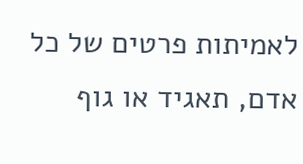לאמיתות פרטים של כל אדם, תאגיד או גוף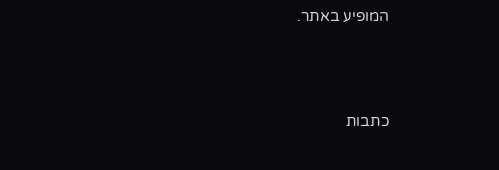המופיע באתר.




כתבות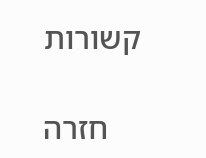קשורות

    חזרה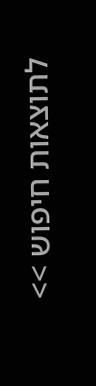לתוצאות חיפוש >>